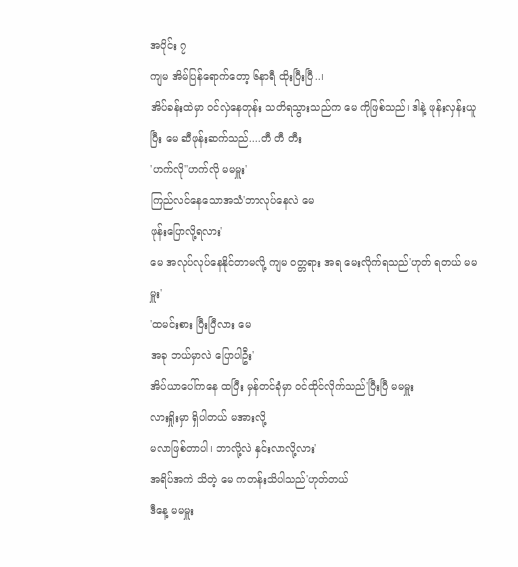အပိုင်း ၇
ကျမ အိမ်ပြန်ရောက်တော့ ၆နာရီ ထိုးပြီးပြီ..၊
အိပ်ခန်းထဲမှာ ဝင်လှဲနေတုန်း သတိရသွားသည်က မေ ကိုဖြစ်သည်၊ ဒါနဲ့ ဖုန်းလှန်းယူပြီး မေ ဆီဖုန်းဆက်သည်....တီ တီ တီး
'ဟက်လို''ဟက်လို မမမှူး'
ကြည်လင်နေသောအသံ'ဘာလုပ်နေလဲ မေ
ဖုန်းပြောလို့ရလား'
မေ အလုပ်လုပ်နေနိုင်တာမလို့ ကျမ ဝတ္တရား အရ မေးလိုက်ရသည်'ဟုတ် ရတယ် မမမှူး'
'ထမင်းစား ပြီးပြီလား မေ
အခု ဘယ်မှာလဲ ပြောပါဦး'
အိပ်ယာပေါ်ကနေ ထပြီး မှန်တင်ခုံမှာ ဝင်ထိုင်လိုက်သည်'ပြီးပြီ မမမှူး
လားရှိုးမှာ ရှိပါတယ် မအားလို့
မလာဖြစ်တာပါ၊ ဘာလို့လဲ နှင်းလာလို့လား'
အရိပ်အကဲ သိတဲ့ မေ ကတန်းသိပါသည်'ဟုတ်တယ်
ဒီနေ့ မမမှူး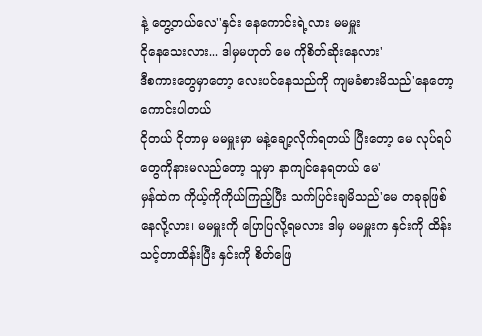နဲ့ တွေ့တယ်လေ''နှင်း နေကောင်းရဲ့လား မမမှူး
ငိုနေသေးလား... ဒါမှမဟုတ် မေ ကိုစိတ်ဆိုးနေလား'
ဒီစကားတွေမှာတော့ လေးပင်နေသည်ကို ကျမခံစားမိသည်'နေတော့ ကောင်းပါတယ်
ငိုတယ် ငိုတာမှ မမမှူးမှာ မနဲ့ချော့လိုက်ရတယ် ပြီးတော့ မေ လုပ်ရပ်တွေကိုနားမလည်တော့ သူမှာ နာကျင်နေရတယ် မေ'
မှန်ထဲက ကိုယ့်ကိုကိုယ်ကြည့်ပြီး သက်ပြင်းချမိသည်'မေ တခုခုဖြစ်နေလို့လား၊ မမမှူးကို ပြောပြလို့ရမလား ဒါမှ မမမှူးက နှင်းကို ထိန်းသင့်တာထိန်းပြီး နှင်းကို စိတ်ဖြေ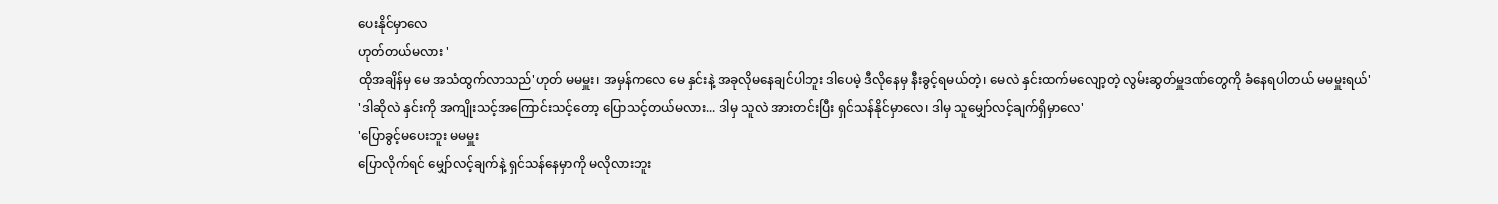ပေးနိုင်မှာလေ
ဟုတ်တယ်မလား '
ထိုအချိန်မှ မေ အသံထွက်လာသည်'ဟုတ် မမမှူး၊ အမှန်ကလေ မေ နှင်းနဲ့ အခုလိုမနေချင်ပါဘူး ဒါပေမဲ့ ဒီလိုနေမှ နီးခွင့်ရမယ်တဲ့၊ မေလဲ နှင်းထက်မလျော့တဲ့ လွမ်းဆွတ်မှူဒဏ်တွေကို ခံနေရပါတယ် မမမှူးရယ်'
'ဒါဆိုလဲ နှင်းကို အကျိုးသင့်အကြောင်းသင့်တော့ ပြောသင့်တယ်မလား... ဒါမှ သူလဲ အားတင်းပြီး ရှင်သန်နိုင်မှာလေ၊ ဒါမှ သူမျှော်လင့်ချက်ရှိမှာလေ'
'ပြောခွင့်မပေးဘူး မမမှူး
ပြောလိုက်ရင် မျှော်လင့်ချက်နဲ့ ရှင်သန်နေမှာကို မလိုလားဘူး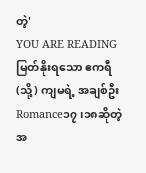တဲ့'
YOU ARE READING
မြတ်နိုးရသော ဧကရီ (သို့) ကျမရဲ့ အချစ်ဦး
Romance၁၇၊၁၈ဆိုတဲ့ အ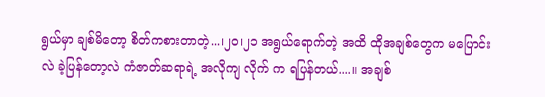ရွယ်မှာ ချစ်မိတော့ စိတ်ကစားတာတဲ့...၊၂၀၊၂၁ အရွယ်ရောက်တဲ့ အထိ ထိုအချစ်တွေက မပြောင်းလဲ ခဲ့ပြန်တော့လဲ ကံဇာတ်ဆရာရဲ့ အလိုကျ လိုက် က ရပြန်တယ်....။ အချစ်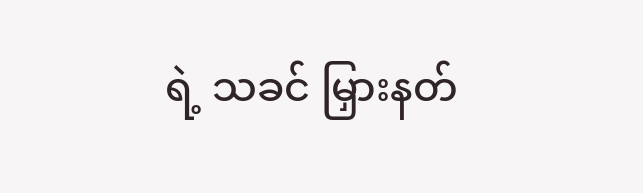ရဲ့ သခင် မြှားနတ်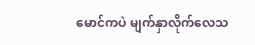မောင်ကပဲ မျက်နှာလိုက်လေသ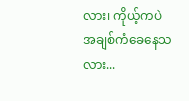လား၊ ကိုယ့်ကပဲ အချစ်ကံခေနေသလား...